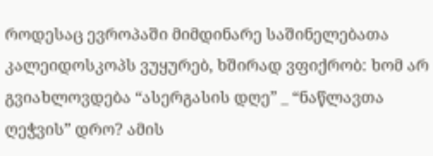როდესაც ევროპაში მიმდინარე საშინელებათა კალეიდოსკოპს ვუყურებ, ხშირად ვფიქრობ: ხომ არ გვიახლოვდება “ასერგასის დღე” _ “ნაწლავთა ღეჭვის” დრო? ამის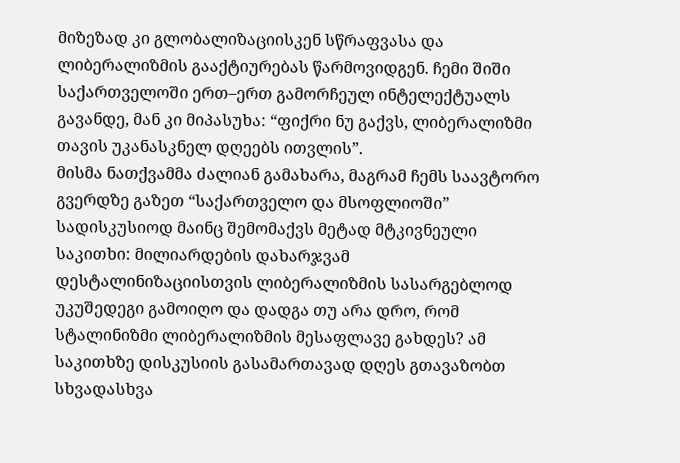მიზეზად კი გლობალიზაციისკენ სწრაფვასა და ლიბერალიზმის გააქტიურებას წარმოვიდგენ. ჩემი შიში საქართველოში ერთ–ერთ გამორჩეულ ინტელექტუალს გავანდე, მან კი მიპასუხა: “ფიქრი ნუ გაქვს, ლიბერალიზმი თავის უკანასკნელ დღეებს ითვლის”.
მისმა ნათქვამმა ძალიან გამახარა, მაგრამ ჩემს საავტორო გვერდზე გაზეთ “საქართველო და მსოფლიოში” სადისკუსიოდ მაინც შემომაქვს მეტად მტკივნეული საკითხი: მილიარდების დახარჯვამ დესტალინიზაციისთვის ლიბერალიზმის სასარგებლოდ უკუშედეგი გამოიღო და დადგა თუ არა დრო, რომ სტალინიზმი ლიბერალიზმის მესაფლავე გახდეს? ამ საკითხზე დისკუსიის გასამართავად დღეს გთავაზობთ სხვადასხვა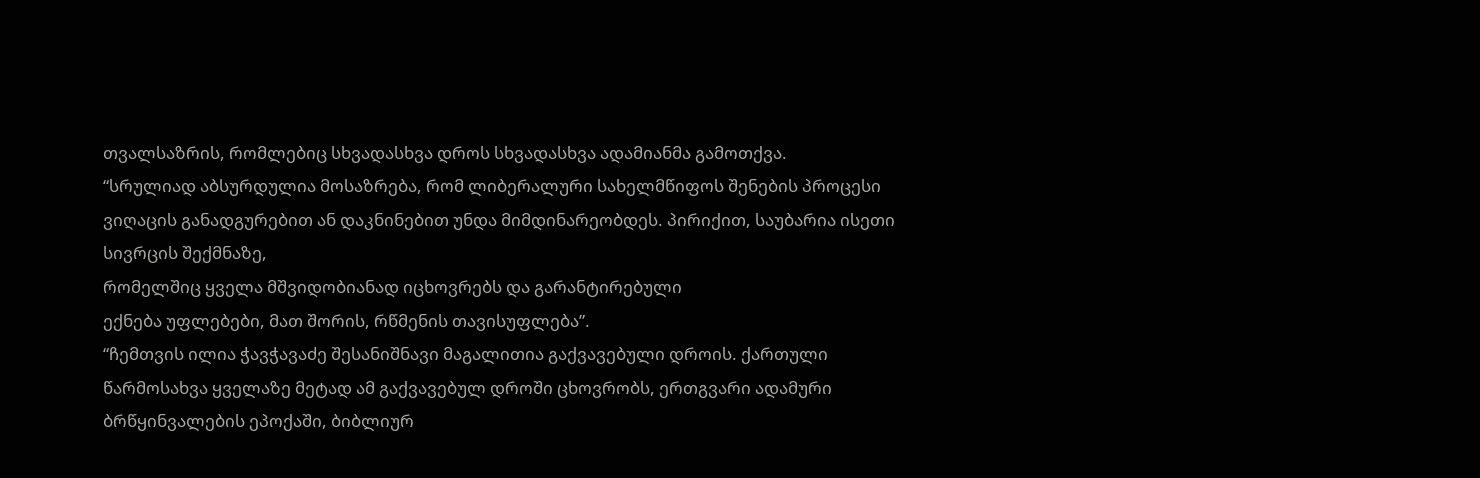თვალსაზრის, რომლებიც სხვადასხვა დროს სხვადასხვა ადამიანმა გამოთქვა.
“სრულიად აბსურდულია მოსაზრება, რომ ლიბერალური სახელმწიფოს შენების პროცესი ვიღაცის განადგურებით ან დაკნინებით უნდა მიმდინარეობდეს. პირიქით, საუბარია ისეთი სივრცის შექმნაზე,
რომელშიც ყველა მშვიდობიანად იცხოვრებს და გარანტირებული
ექნება უფლებები, მათ შორის, რწმენის თავისუფლება”.
“ჩემთვის ილია ჭავჭავაძე შესანიშნავი მაგალითია გაქვავებული დროის. ქართული წარმოსახვა ყველაზე მეტად ამ გაქვავებულ დროში ცხოვრობს, ერთგვარი ადამური ბრწყინვალების ეპოქაში, ბიბლიურ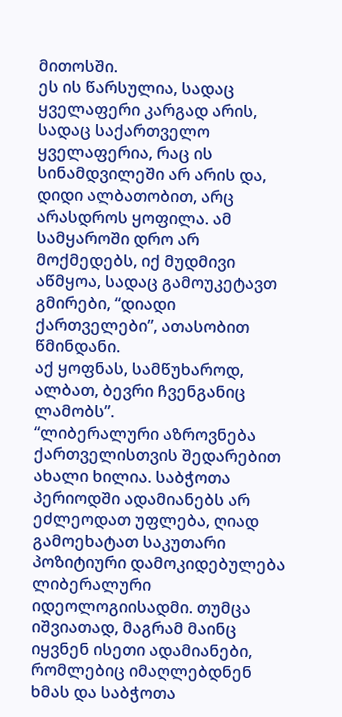მითოსში.
ეს ის წარსულია, სადაც ყველაფერი კარგად არის, სადაც საქართველო ყველაფერია, რაც ის სინამდვილეში არ არის და, დიდი ალბათობით, არც არასდროს ყოფილა. ამ სამყაროში დრო არ მოქმედებს, იქ მუდმივი აწმყოა, სადაც გამოუკეტავთ გმირები, “დიადი ქართველები”, ათასობით წმინდანი.
აქ ყოფნას, სამწუხაროდ, ალბათ, ბევრი ჩვენგანიც ლამობს”.
“ლიბერალური აზროვნება ქართველისთვის შედარებით ახალი ხილია. საბჭოთა პერიოდში ადამიანებს არ ეძლეოდათ უფლება, ღიად გამოეხატათ საკუთარი პოზიტიური დამოკიდებულება ლიბერალური იდეოლოგიისადმი. თუმცა იშვიათად, მაგრამ მაინც იყვნენ ისეთი ადამიანები, რომლებიც იმაღლებდნენ ხმას და საბჭოთა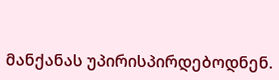მანქანას უპირისპირდებოდნენ.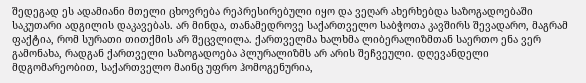შედეგად ეს ადამიანი მთელი ცხოვრება რეპრესირებული იყო და ვეღარ ახერხებდა საზოგადოებაში საკუთარი ადგილის დაკავებას. არ მინდა, თანამედროვე საქართველო საბჭოთა კავშირს შევადარო, მაგრამ ფაქტია, რომ სურათი თითქმის არ შეცვლილა. ქართველმა ხალხმა ლიბერალიზმთან საერთო ენა ვერ გამონახა, რადგან ქართველი საზოგადოება პლურალიზმს არ არის შეჩვეული. დღევანდელი მდგომარეობით, საქართველო მაინც უფრო ჰომოგენურია,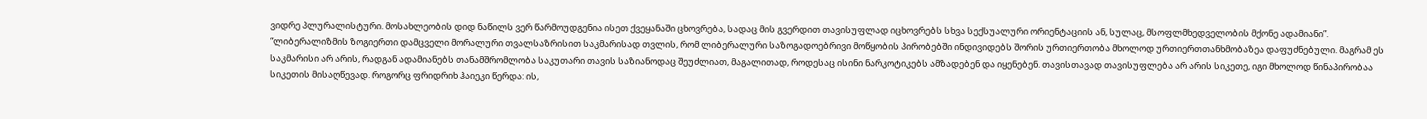ვიდრე პლურალისტური. მოსახლეობის დიდ ნაწილს ვერ წარმოუდგენია ისეთ ქვეყანაში ცხოვრება, სადაც მის გვერდით თავისუფლად იცხოვრებს სხვა სექსუალური ორიენტაციის ან, სულაც, მსოფლმხედველობის მქონე ადამიანი”.
“ლიბერალიზმის ზოგიერთი დამცველი მორალური თვალსაზრისით საკმარისად თვლის, რომ ლიბერალური საზოგადოებრივი მოწყობის პირობებში ინდივიდებს შორის ურთიერთობა მხოლოდ ურთიერთთანხმობაზეა დაფუძნებული. მაგრამ ეს საკმარისი არ არის, რადგან ადამიანებს თანამშრომლობა საკუთარი თავის საზიანოდაც შეუძლიათ, მაგალითად, როდესაც ისინი ნარკოტიკებს ამზადებენ და იყენებენ. თავისთავად თავისუფლება არ არის სიკეთე, იგი მხოლოდ წინაპირობაა სიკეთის მისაღწევად. როგორც ფრიდრიხ ჰაიეკი წერდა: ის,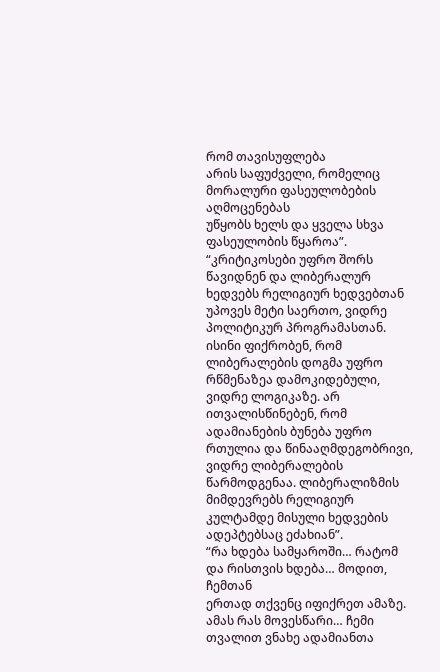რომ თავისუფლება
არის საფუძველი, რომელიც მორალური ფასეულობების აღმოცენებას
უწყობს ხელს და ყველა სხვა ფასეულობის წყაროა”.
“კრიტიკოსები უფრო შორს წავიდნენ და ლიბერალურ ხედვებს რელიგიურ ხედვებთან უპოვეს მეტი საერთო, ვიდრე პოლიტიკურ პროგრამასთან. ისინი ფიქრობენ, რომ ლიბერალების დოგმა უფრო რწმენაზეა დამოკიდებული, ვიდრე ლოგიკაზე. არ ითვალისწინებენ, რომ ადამიანების ბუნება უფრო რთულია და წინააღმდეგობრივი, ვიდრე ლიბერალების წარმოდგენაა. ლიბერალიზმის მიმდევრებს რელიგიურ კულტამდე მისული ხედვების ადეპტებსაც ეძახიან”.
“რა ხდება სამყაროში… რატომ და რისთვის ხდება… მოდით, ჩემთან
ერთად თქვენც იფიქრეთ ამაზე. ამას რას მოვესწარი… ჩემი თვალით ვნახე ადამიანთა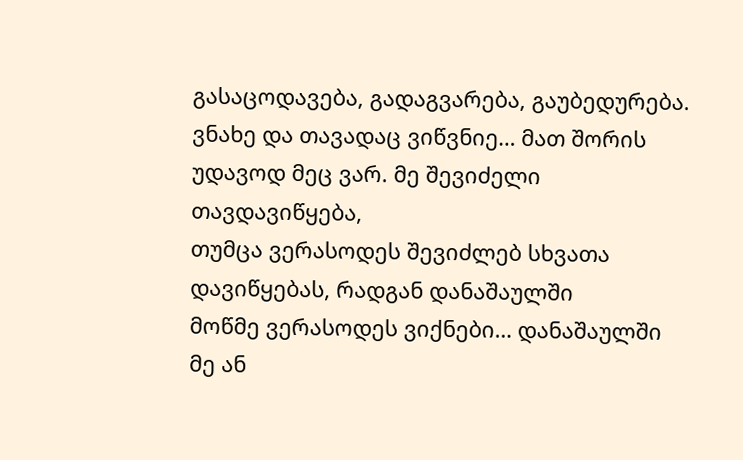გასაცოდავება, გადაგვარება, გაუბედურება. ვნახე და თავადაც ვიწვნიე… მათ შორის უდავოდ მეც ვარ. მე შევიძელი თავდავიწყება,
თუმცა ვერასოდეს შევიძლებ სხვათა დავიწყებას, რადგან დანაშაულში
მოწმე ვერასოდეს ვიქნები… დანაშაულში მე ან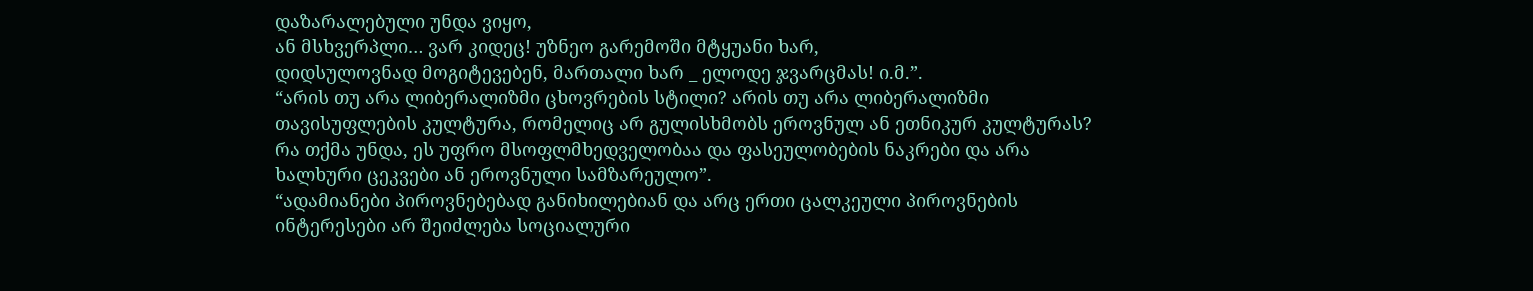დაზარალებული უნდა ვიყო,
ან მსხვერპლი… ვარ კიდეც! უზნეო გარემოში მტყუანი ხარ,
დიდსულოვნად მოგიტევებენ, მართალი ხარ _ ელოდე ჯვარცმას! ი.მ.”.
“არის თუ არა ლიბერალიზმი ცხოვრების სტილი? არის თუ არა ლიბერალიზმი თავისუფლების კულტურა, რომელიც არ გულისხმობს ეროვნულ ან ეთნიკურ კულტურას? რა თქმა უნდა, ეს უფრო მსოფლმხედველობაა და ფასეულობების ნაკრები და არა ხალხური ცეკვები ან ეროვნული სამზარეულო”.
“ადამიანები პიროვნებებად განიხილებიან და არც ერთი ცალკეული პიროვნების ინტერესები არ შეიძლება სოციალური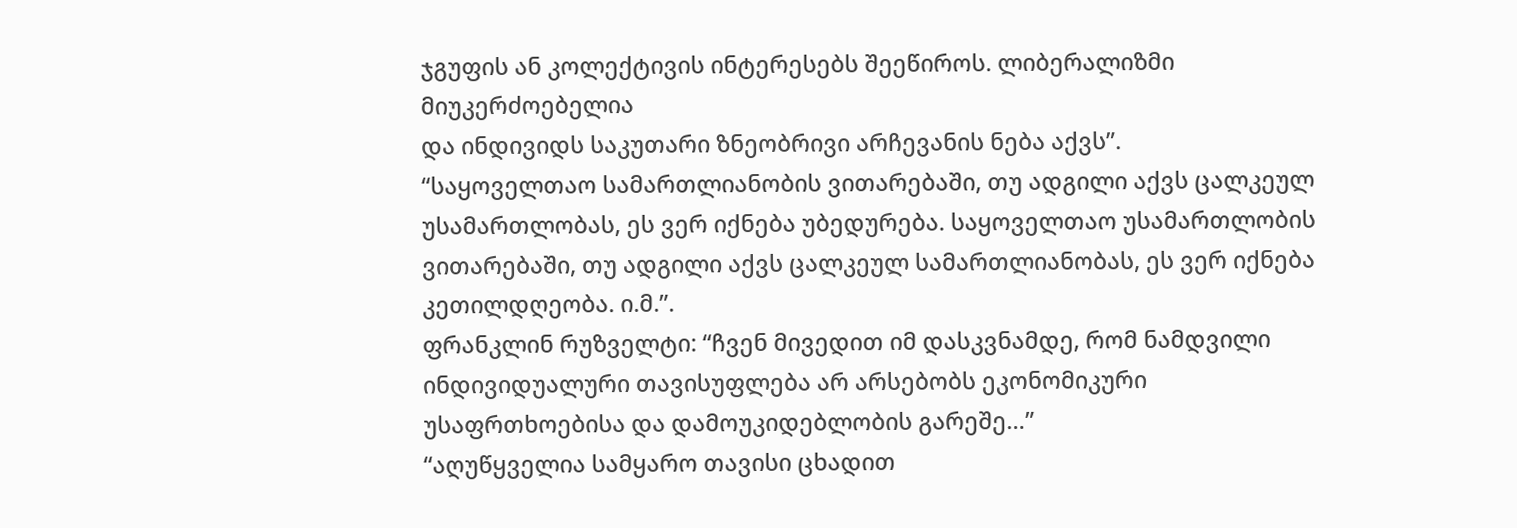ჯგუფის ან კოლექტივის ინტერესებს შეეწიროს. ლიბერალიზმი მიუკერძოებელია
და ინდივიდს საკუთარი ზნეობრივი არჩევანის ნება აქვს”.
“საყოველთაო სამართლიანობის ვითარებაში, თუ ადგილი აქვს ცალკეულ უსამართლობას, ეს ვერ იქნება უბედურება. საყოველთაო უსამართლობის ვითარებაში, თუ ადგილი აქვს ცალკეულ სამართლიანობას, ეს ვერ იქნება კეთილდღეობა. ი.მ.”.
ფრანკლინ რუზველტი: “ჩვენ მივედით იმ დასკვნამდე, რომ ნამდვილი ინდივიდუალური თავისუფლება არ არსებობს ეკონომიკური უსაფრთხოებისა და დამოუკიდებლობის გარეშე…”
“აღუწყველია სამყარო თავისი ცხადით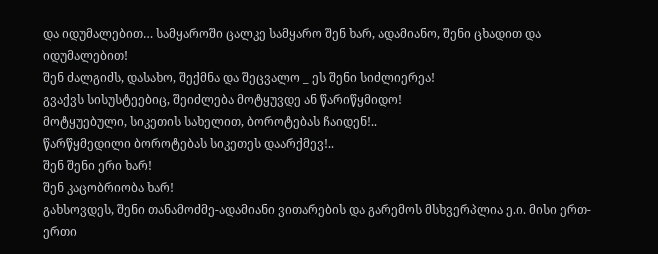და იდუმალებით… სამყაროში ცალკე სამყარო შენ ხარ, ადამიანო, შენი ცხადით და იდუმალებით!
შენ ძალგიძს, დასახო, შექმნა და შეცვალო _ ეს შენი სიძლიერეა!
გვაქვს სისუსტეებიც, შეიძლება მოტყუვდე ან წარიწყმიდო!
მოტყუებული, სიკეთის სახელით, ბოროტებას ჩაიდენ!..
წარწყმედილი ბოროტებას სიკეთეს დაარქმევ!..
შენ შენი ერი ხარ!
შენ კაცობრიობა ხარ!
გახსოვდეს, შენი თანამოძმე-ადამიანი ვითარების და გარემოს მსხვერპლია ე.ი. მისი ერთ-ერთი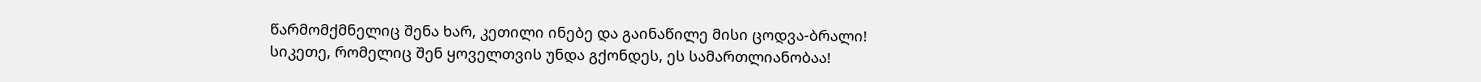წარმომქმნელიც შენა ხარ, კეთილი ინებე და გაინაწილე მისი ცოდვა-ბრალი!
სიკეთე, რომელიც შენ ყოველთვის უნდა გქონდეს, ეს სამართლიანობაა!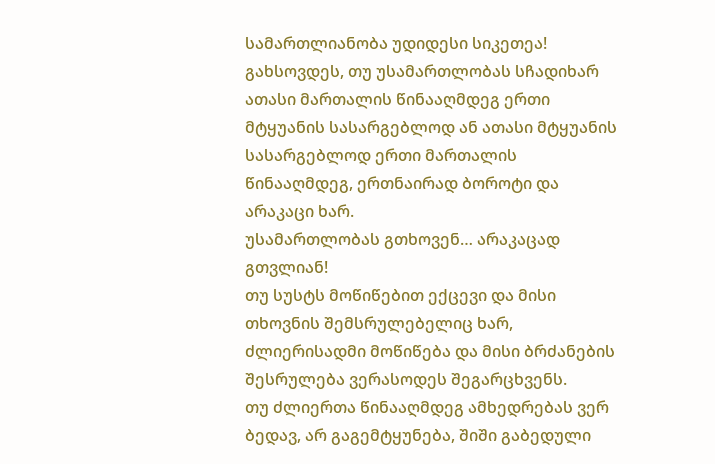სამართლიანობა უდიდესი სიკეთეა!
გახსოვდეს, თუ უსამართლობას სჩადიხარ ათასი მართალის წინააღმდეგ ერთი მტყუანის სასარგებლოდ ან ათასი მტყუანის სასარგებლოდ ერთი მართალის წინააღმდეგ, ერთნაირად ბოროტი და არაკაცი ხარ.
უსამართლობას გთხოვენ… არაკაცად გთვლიან!
თუ სუსტს მოწიწებით ექცევი და მისი თხოვნის შემსრულებელიც ხარ, ძლიერისადმი მოწიწება და მისი ბრძანების შესრულება ვერასოდეს შეგარცხვენს.
თუ ძლიერთა წინააღმდეგ ამხედრებას ვერ ბედავ, არ გაგემტყუნება, შიში გაბედული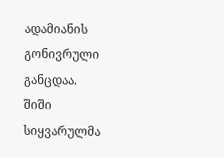ადამიანის გონივრული განცდაა.
შიში სიყვარულმა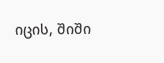იცის, შიში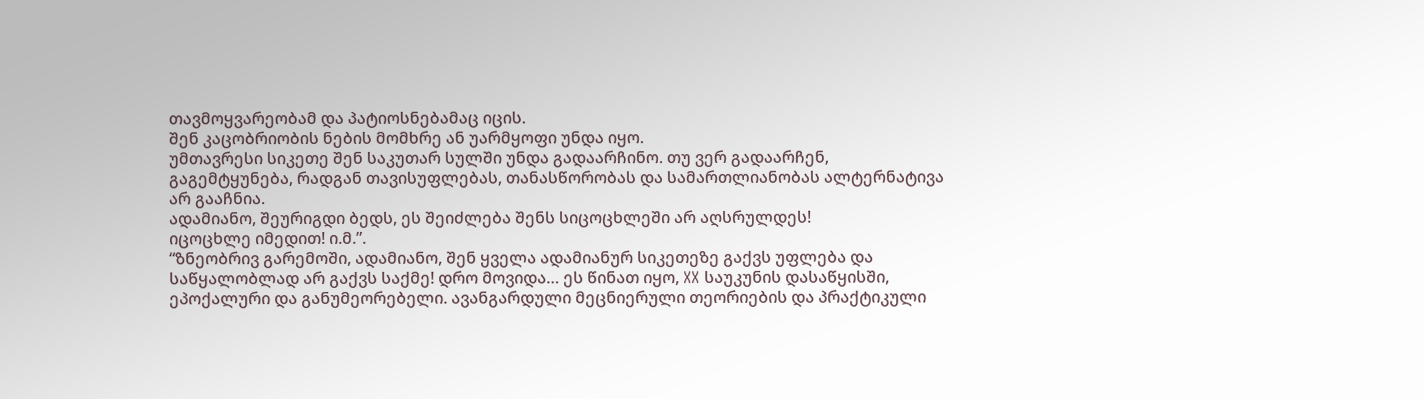თავმოყვარეობამ და პატიოსნებამაც იცის.
შენ კაცობრიობის ნების მომხრე ან უარმყოფი უნდა იყო.
უმთავრესი სიკეთე შენ საკუთარ სულში უნდა გადაარჩინო. თუ ვერ გადაარჩენ, გაგემტყუნება, რადგან თავისუფლებას, თანასწორობას და სამართლიანობას ალტერნატივა არ გააჩნია.
ადამიანო, შეურიგდი ბედს, ეს შეიძლება შენს სიცოცხლეში არ აღსრულდეს!
იცოცხლე იმედით! ი.მ.”.
“ზნეობრივ გარემოში, ადამიანო, შენ ყველა ადამიანურ სიკეთეზე გაქვს უფლება და საწყალობლად არ გაქვს საქმე! დრო მოვიდა… ეს წინათ იყო, XX საუკუნის დასაწყისში, ეპოქალური და განუმეორებელი. ავანგარდული მეცნიერული თეორიების და პრაქტიკული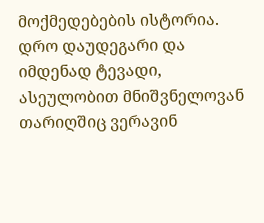მოქმედებების ისტორია. დრო დაუდეგარი და იმდენად ტევადი, ასეულობით მნიშვნელოვან თარიღშიც ვერავინ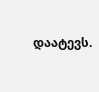დაატევს.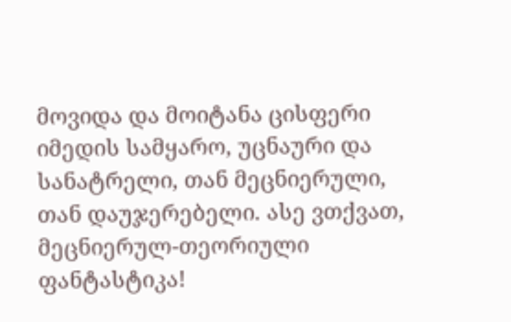მოვიდა და მოიტანა ცისფერი იმედის სამყარო, უცნაური და სანატრელი, თან მეცნიერული, თან დაუჯერებელი. ასე ვთქვათ, მეცნიერულ-თეორიული ფანტასტიკა!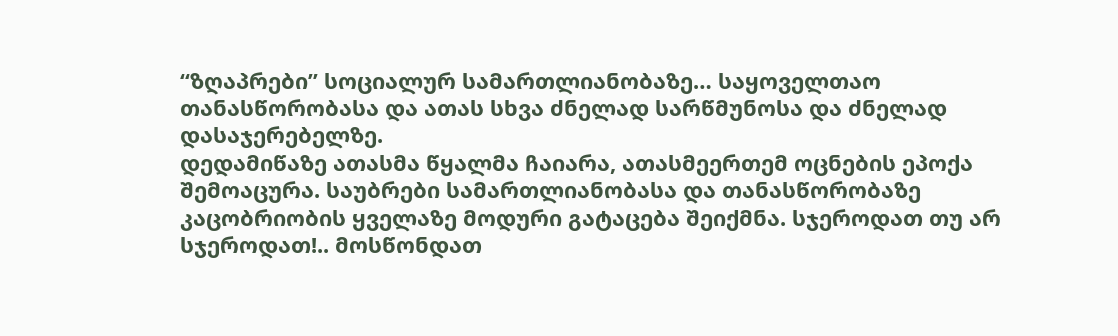“ზღაპრები” სოციალურ სამართლიანობაზე… საყოველთაო თანასწორობასა და ათას სხვა ძნელად სარწმუნოსა და ძნელად დასაჯერებელზე.
დედამიწაზე ათასმა წყალმა ჩაიარა, ათასმეერთემ ოცნების ეპოქა შემოაცურა. საუბრები სამართლიანობასა და თანასწორობაზე კაცობრიობის ყველაზე მოდური გატაცება შეიქმნა. სჯეროდათ თუ არ სჯეროდათ!.. მოსწონდათ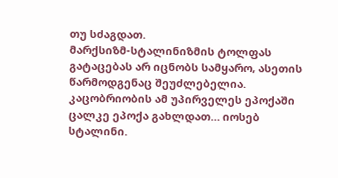თუ სძაგდათ.
მარქსიზმ-სტალინიზმის ტოლფას გატაცებას არ იცნობს სამყარო, ასეთის წარმოდგენაც შეუძლებელია.
კაცობრიობის ამ უპირველეს ეპოქაში ცალკე ეპოქა გახლდათ… იოსებ სტალინი.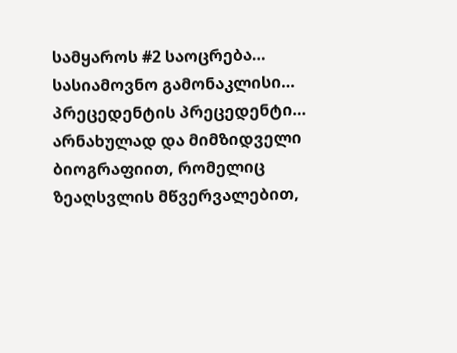სამყაროს #2 საოცრება…
სასიამოვნო გამონაკლისი…
პრეცედენტის პრეცედენტი…
არნახულად და მიმზიდველი ბიოგრაფიით, რომელიც ზეაღსვლის მწვერვალებით,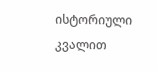ისტორიული კვალით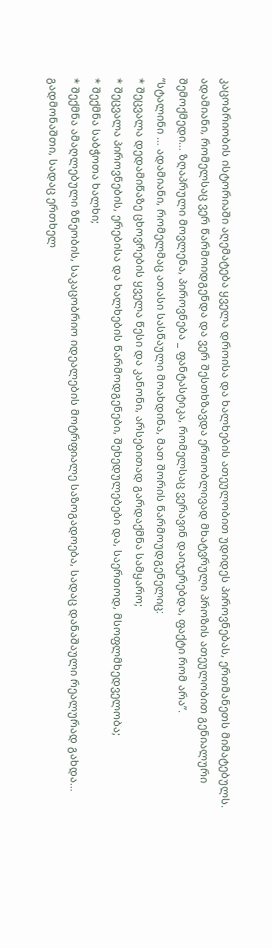კაცობრიობის ისტორიაში აღემატება ყველა დროისა და ხალხების ათეულობით უდიდეს პიროვნებას, ერთმანეთს მიმატებულს. ადამიანი, რომელსაც ვერ წარმოიდგენდა და ვერ შესთხზავდა ერთობლივად მხატვრული პროზის ათეულობით გენიალური შემოქმედი… ზღაპრული მოვლენა, პიროვნება _ ფანტასტიკა, რომელსაც ვერავინ დაიჯერებდა, ფაქტი რომ არა”.
“სტალინი … ადამიანი, რომელმაც ათასი სასწაული მოახდინა, მათ შორის წარმოუდგენელიც:
* შეცვალა დედამიწაზე ცხოვრების ყველა წესი და კანონი, არსებითად გარდაქმნა სამყარო;
* შეცვალა პიროვნების, ერებისა და ხალხების წარმოდგენები, შეხედულებები და, საერთოდ, მსოფლმხედველობა;
* შექმნა საბჭოთა ხალხი;
* შექმნა ამაღლებული ზნეობის, საკაცობრიო იდეალების მოტრფიალე საზოგადოება, სადაც დანაშაული რეალურად გახდა… გადმონაშთი, სადაც ერთხელ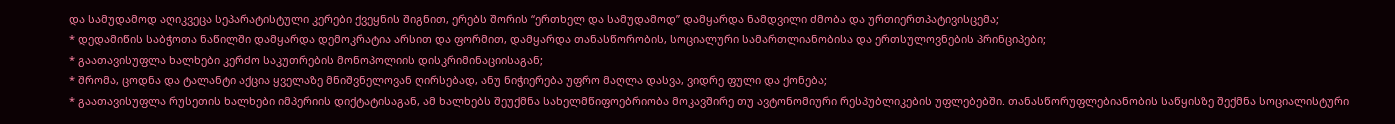და სამუდამოდ აღიკვეცა სეპარატისტული კერები ქვეყნის შიგნით, ერებს შორის “ერთხელ და სამუდამოდ” დამყარდა ნამდვილი ძმობა და ურთიერთპატივისცემა;
* დედამიწის საბჭოთა ნაწილში დამყარდა დემოკრატია არსით და ფორმით, დამყარდა თანასწორობის, სოციალური სამართლიანობისა და ერთსულოვნების პრინციპები;
* გაათავისუფლა ხალხები კერძო საკუთრების მონოპოლიის დისკრიმინაციისაგან;
* შრომა, ცოდნა და ტალანტი აქცია ყველაზე მნიშვნელოვან ღირსებად, ანუ ნიჭიერება უფრო მაღლა დასვა, ვიდრე ფული და ქონება;
* გაათავისუფლა რუსეთის ხალხები იმპერიის დიქტატისაგან, ამ ხალხებს შეუქმნა სახელმწიფოებრიობა მოკავშირე თუ ავტონომიური რესპუბლიკების უფლებებში. თანასწორუფლებიანობის საწყისზე შექმნა სოციალისტური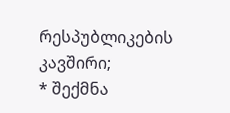რესპუბლიკების კავშირი;
* შექმნა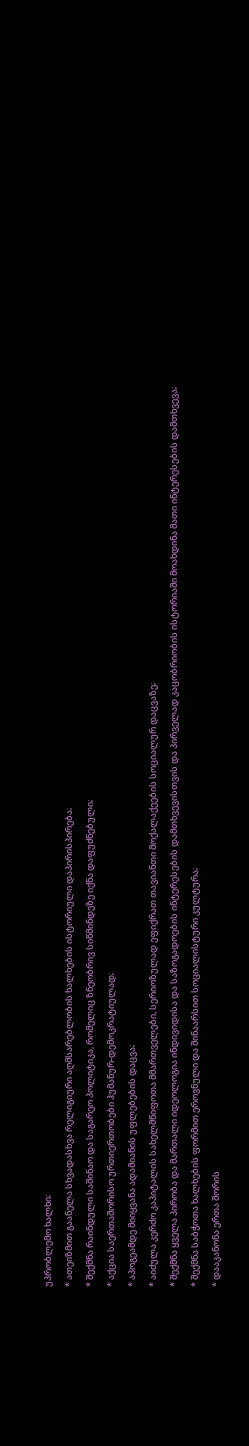უპრობლემო ხალხი;
* ათეიზმით გაანელა სხვადასხვა რელიგიური აღმსარებლობის ხალხების ისტორიული დაპირისპირება;
* შექმნა რაინდული საშინაო და საგარეო პოლიტიკა, რომელიც ზნეობრივ სიწმინდეზე იქნა დაფუძნებული;
* აქცია საერთაშორისო ურთიერთობები ჰუმანურ-დემოკრატიულად;
* აპოგეამდე მიიყვანა ადამიანის უფლებების დაცვა;
* აიძულა კერძო კაპიტალის სახელმწიფოთა მმართველები, სერიოზულად ეფიქრათ თავიანთი მოქალაქეების სოციალურ დაცვაზე;
* შექმნა ყველა პირობა და მართალი იდეოლოგია ინდივიდისა და საზოგადოების ინტერესების დამთხვევისთვის და პირველად კაცობრიობის ისტორიაში მოახდინა მათი ინტერესების დამთხვევა;
* შექმნა საბჭოთა ხალხების ფორმით ეროვნული და შინაარსით სოციალისტური კულტურა;
* დააკანონა ერთა შორის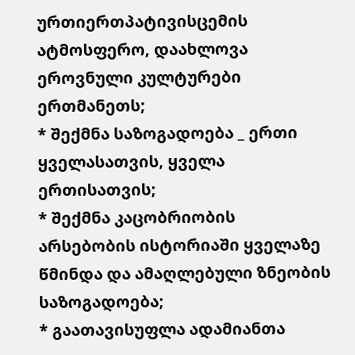ურთიერთპატივისცემის ატმოსფერო, დაახლოვა ეროვნული კულტურები ერთმანეთს;
* შექმნა საზოგადოება _ ერთი ყველასათვის, ყველა ერთისათვის;
* შექმნა კაცობრიობის არსებობის ისტორიაში ყველაზე წმინდა და ამაღლებული ზნეობის საზოგადოება;
* გაათავისუფლა ადამიანთა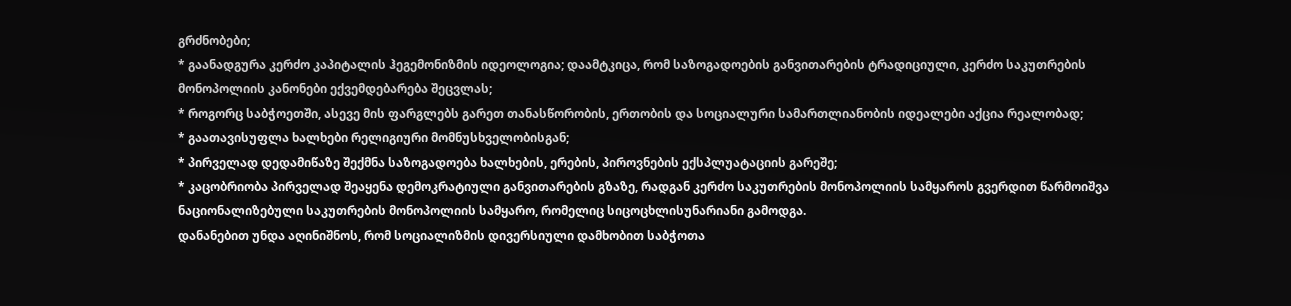გრძნობები;
* გაანადგურა კერძო კაპიტალის ჰეგემონიზმის იდეოლოგია; დაამტკიცა, რომ საზოგადოების განვითარების ტრადიციული, კერძო საკუთრების მონოპოლიის კანონები ექვემდებარება შეცვლას;
* როგორც საბჭოეთში, ასევე მის ფარგლებს გარეთ თანასწორობის, ერთობის და სოციალური სამართლიანობის იდეალები აქცია რეალობად;
* გაათავისუფლა ხალხები რელიგიური მომნუსხველობისგან;
* პირველად დედამიწაზე შექმნა საზოგადოება ხალხების, ერების, პიროვნების ექსპლუატაციის გარეშე;
* კაცობრიობა პირველად შეაყენა დემოკრატიული განვითარების გზაზე, რადგან კერძო საკუთრების მონოპოლიის სამყაროს გვერდით წარმოიშვა ნაციონალიზებული საკუთრების მონოპოლიის სამყარო, რომელიც სიცოცხლისუნარიანი გამოდგა.
დანანებით უნდა აღინიშნოს, რომ სოციალიზმის დივერსიული დამხობით საბჭოთა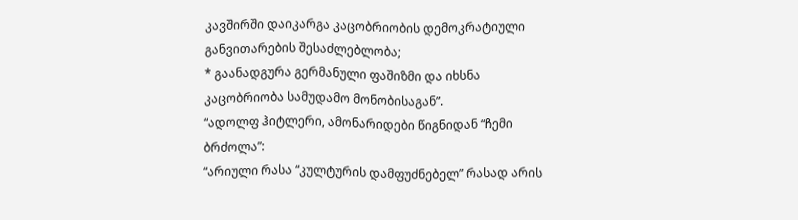კავშირში დაიკარგა კაცობრიობის დემოკრატიული განვითარების შესაძლებლობა;
* გაანადგურა გერმანული ფაშიზმი და იხსნა კაცობრიობა სამუდამო მონობისაგან”.
“ადოლფ ჰიტლერი, ამონარიდები წიგნიდან “ჩემი ბრძოლა”:
“არიული რასა “კულტურის დამფუძნებელ” რასად არის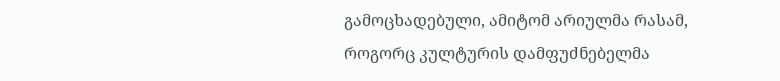გამოცხადებული, ამიტომ არიულმა რასამ, როგორც კულტურის დამფუძნებელმა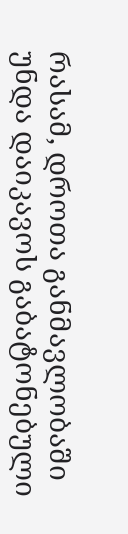რასამ, დროთა განმავლობაში უნდა დაიკავოს გაბატონებული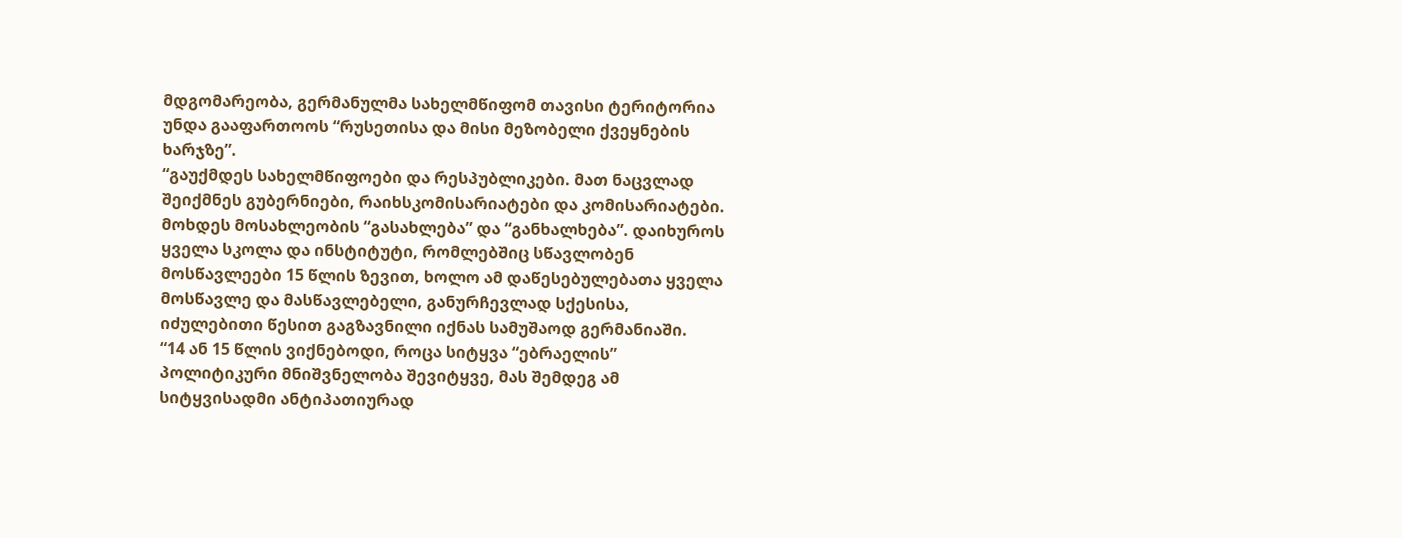მდგომარეობა, გერმანულმა სახელმწიფომ თავისი ტერიტორია უნდა გააფართოოს “რუსეთისა და მისი მეზობელი ქვეყნების ხარჯზე”.
“გაუქმდეს სახელმწიფოები და რესპუბლიკები. მათ ნაცვლად შეიქმნეს გუბერნიები, რაიხსკომისარიატები და კომისარიატები. მოხდეს მოსახლეობის “გასახლება” და “განხალხება”. დაიხუროს ყველა სკოლა და ინსტიტუტი, რომლებშიც სწავლობენ მოსწავლეები 15 წლის ზევით, ხოლო ამ დაწესებულებათა ყველა მოსწავლე და მასწავლებელი, განურჩევლად სქესისა, იძულებითი წესით გაგზავნილი იქნას სამუშაოდ გერმანიაში.
“14 ან 15 წლის ვიქნებოდი, როცა სიტყვა “ებრაელის” პოლიტიკური მნიშვნელობა შევიტყვე, მას შემდეგ ამ სიტყვისადმი ანტიპათიურად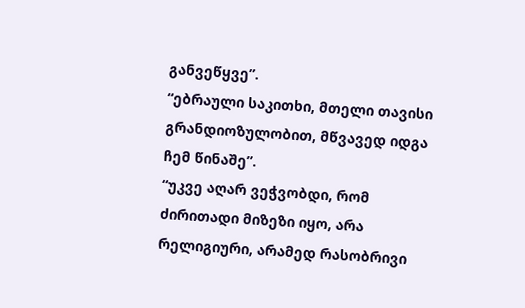განვეწყვე”.
“ებრაული საკითხი, მთელი თავისი გრანდიოზულობით, მწვავედ იდგა ჩემ წინაშე”.
“უკვე აღარ ვეჭვობდი, რომ ძირითადი მიზეზი იყო, არა რელიგიური, არამედ რასობრივი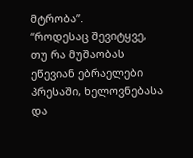მტრობა”.
“როდესაც შევიტყვე, თუ რა მუშაობას ეწევიან ებრაელები პრესაში, ხელოვნებასა და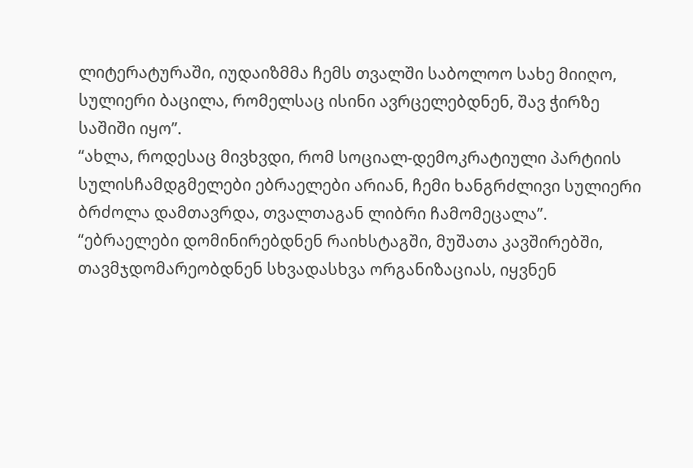ლიტერატურაში, იუდაიზმმა ჩემს თვალში საბოლოო სახე მიიღო, სულიერი ბაცილა, რომელსაც ისინი ავრცელებდნენ, შავ ჭირზე საშიში იყო”.
“ახლა, როდესაც მივხვდი, რომ სოციალ-დემოკრატიული პარტიის სულისჩამდგმელები ებრაელები არიან, ჩემი ხანგრძლივი სულიერი ბრძოლა დამთავრდა, თვალთაგან ლიბრი ჩამომეცალა”.
“ებრაელები დომინირებდნენ რაიხსტაგში, მუშათა კავშირებში, თავმჯდომარეობდნენ სხვადასხვა ორგანიზაციას, იყვნენ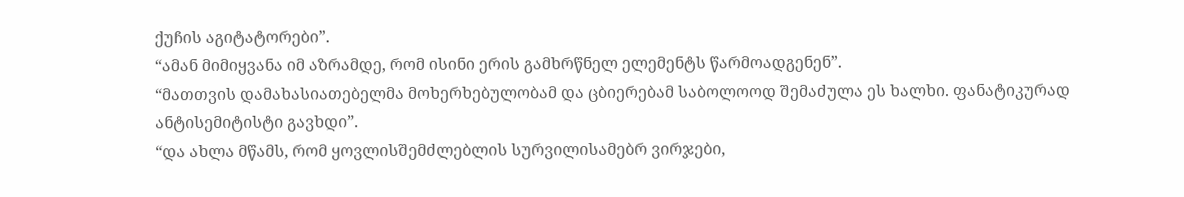ქუჩის აგიტატორები”.
“ამან მიმიყვანა იმ აზრამდე, რომ ისინი ერის გამხრწნელ ელემენტს წარმოადგენენ”.
“მათთვის დამახასიათებელმა მოხერხებულობამ და ცბიერებამ საბოლოოდ შემაძულა ეს ხალხი. ფანატიკურად ანტისემიტისტი გავხდი”.
“და ახლა მწამს, რომ ყოვლისშემძლებლის სურვილისამებრ ვირჯები,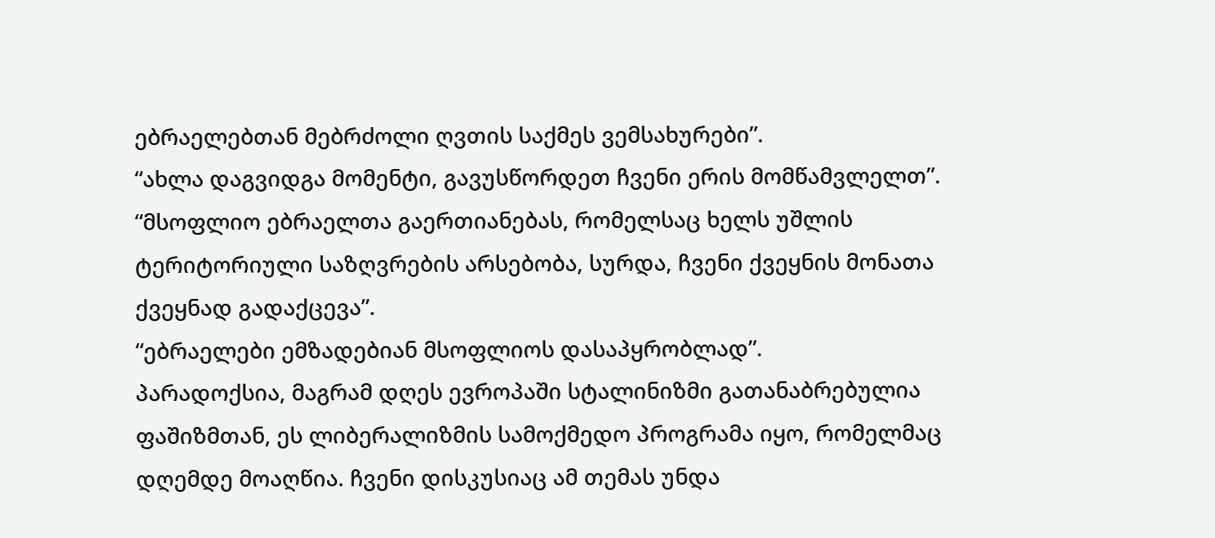ებრაელებთან მებრძოლი ღვთის საქმეს ვემსახურები”.
“ახლა დაგვიდგა მომენტი, გავუსწორდეთ ჩვენი ერის მომწამვლელთ”.
“მსოფლიო ებრაელთა გაერთიანებას, რომელსაც ხელს უშლის ტერიტორიული საზღვრების არსებობა, სურდა, ჩვენი ქვეყნის მონათა ქვეყნად გადაქცევა”.
“ებრაელები ემზადებიან მსოფლიოს დასაპყრობლად”.
პარადოქსია, მაგრამ დღეს ევროპაში სტალინიზმი გათანაბრებულია ფაშიზმთან, ეს ლიბერალიზმის სამოქმედო პროგრამა იყო, რომელმაც დღემდე მოაღწია. ჩვენი დისკუსიაც ამ თემას უნდა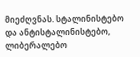მიეძღვნას. სტალინისტებო და ანტისტალინისტებო, ლიბერალებო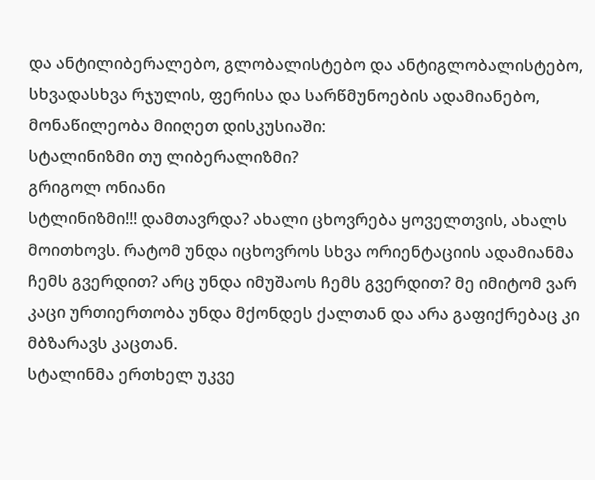და ანტილიბერალებო, გლობალისტებო და ანტიგლობალისტებო, სხვადასხვა რჯულის, ფერისა და სარწმუნოების ადამიანებო, მონაწილეობა მიიღეთ დისკუსიაში:
სტალინიზმი თუ ლიბერალიზმი?
გრიგოლ ონიანი
სტლინიზმი!!! დამთავრდა? ახალი ცხოვრება ყოველთვის, ახალს მოითხოვს. რატომ უნდა იცხოვროს სხვა ორიენტაციის ადამიანმა ჩემს გვერდით? არც უნდა იმუშაოს ჩემს გვერდით? მე იმიტომ ვარ კაცი ურთიერთობა უნდა მქონდეს ქალთან და არა გაფიქრებაც კი მბზარავს კაცთან.
სტალინმა ერთხელ უკვე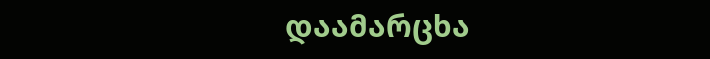დაამარცხა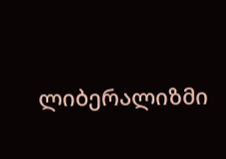ლიბერალიზმი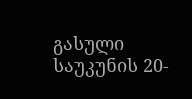გასული საუკუნის 20-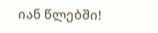იან წლებში!